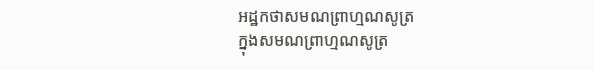អដ្ឋកថាសមណព្រាហ្មណសូត្រ
ក្នុងសមណព្រាហ្មណសូត្រ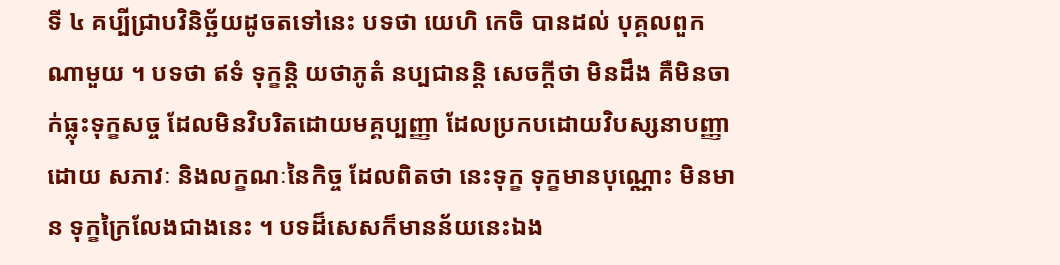ទី ៤ គប្បីជ្រាបវិនិច្ឆ័យដូចតទៅនេះ បទថា យេហិ កេចិ បានដល់ បុគ្គលពួកណាមួយ ។ បទថា ឥទំ ទុក្ខន្តិ យថាភូតំ នប្បជានន្តិ សេចក្តីថា មិនដឹង គឺមិនចាក់ធ្លុះទុក្ខសច្ច ដែលមិនវិបរិតដោយមគ្គប្បញ្ញា ដែលប្រកបដោយវិបស្សនាបញ្ញា ដោយ សភាវៈ និងលក្ខណៈនៃកិច្ច ដែលពិតថា នេះទុក្ខ ទុក្ខមានបុណ្ណោះ មិនមាន ទុក្ខក្រៃលែងជាងនេះ ។ បទដ៏សេសក៏មានន័យនេះឯង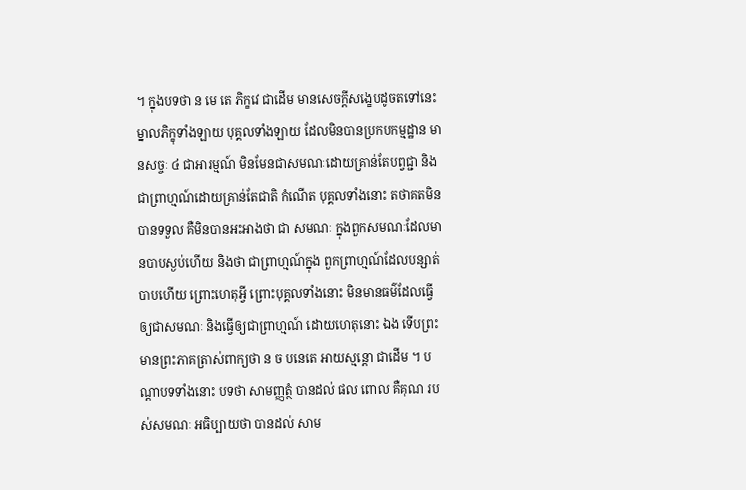។ ក្នុងបទថា ន មេ តេ ភិក្ខវេ ជាដើម មានសេចក្តីសង្ខេបដូចតទៅនេះ ម្នាលភិក្ខុទាំងឡាយ បុគ្គលទាំងឡាយ ដែលមិនបានប្រកបកម្មដ្ឋាន មានសច្ចៈ ៤ ជាអារម្មណ៍ មិនមែនជាសមណៈដោយគ្រាន់តែបព្វជ្ជា និងជាព្រាហ្មណ៍ដោយគ្រាន់តែជាតិ កំណើត បុគ្គលទាំងនោះ តថាគតមិនបានទទួល គឺមិនបានអះអាងថា ជា សមណៈ ក្នុងពួកសមណៈដែលមានបាបស្ងប់ហើយ និងថា ជាព្រាហ្មណ៍ក្នុង ពួកព្រាហ្មណ៍ដែលបន្សាត់បាបហើយ ព្រោះហេតុអ្វី ព្រោះបុគ្គលទាំងនោះ មិនមានធម៌ដែលធ្វើឲ្យជាសមណៈ និងធ្វើឲ្យជាព្រាហ្មណ៍ ដោយហេតុនោះ ឯង ទើបព្រះមានព្រះភាគត្រាស់ពាក្យថា ន ច បនេតេ អាយស្មន្តោ ជាដើម ។ បណ្តាបទទាំងនោះ បទថា សាមញ្ញត្ថំ បានដល់ ផល ពោល គឺគុណ របស់សមណៈ អធិប្បាយថា បានដល់ សាម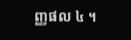ញ្ញផល ៤ ។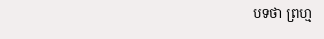បទថា ព្រហ្ម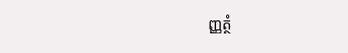ញ្ញត្ថំ